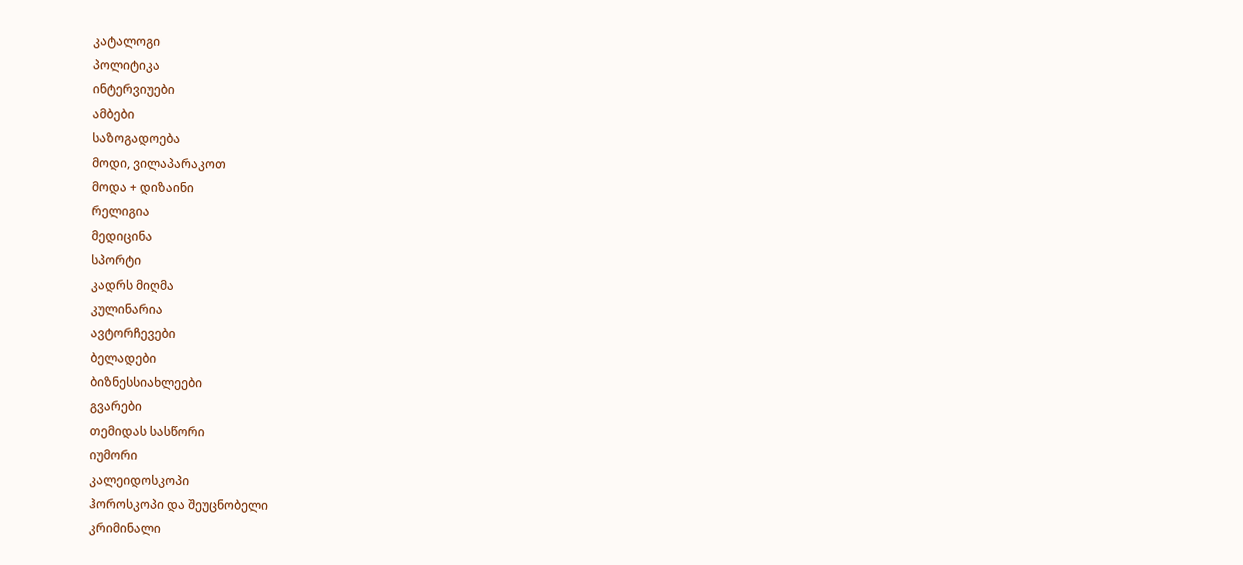კატალოგი
პოლიტიკა
ინტერვიუები
ამბები
საზოგადოება
მოდი, ვილაპარაკოთ
მოდა + დიზაინი
რელიგია
მედიცინა
სპორტი
კადრს მიღმა
კულინარია
ავტორჩევები
ბელადები
ბიზნესსიახლეები
გვარები
თემიდას სასწორი
იუმორი
კალეიდოსკოპი
ჰოროსკოპი და შეუცნობელი
კრიმინალი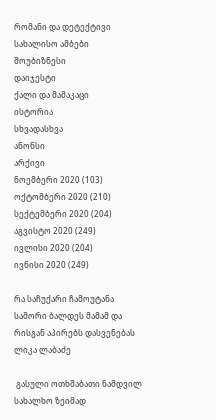რომანი და დეტექტივი
სახალისო ამბები
შოუბიზნესი
დაიჯესტი
ქალი და მამაკაცი
ისტორია
სხვადასხვა
ანონსი
არქივი
ნოემბერი 2020 (103)
ოქტომბერი 2020 (210)
სექტემბერი 2020 (204)
აგვისტო 2020 (249)
ივლისი 2020 (204)
ივნისი 2020 (249)

რა საჩუქარი ჩამოუტანა სამორი ბალდეს მამამ და რისგან აპირებს დასვენებას ლიკა ლაბაძე

 გასული ოთხშაბათი ნამდვილ სახალხო ზეიმად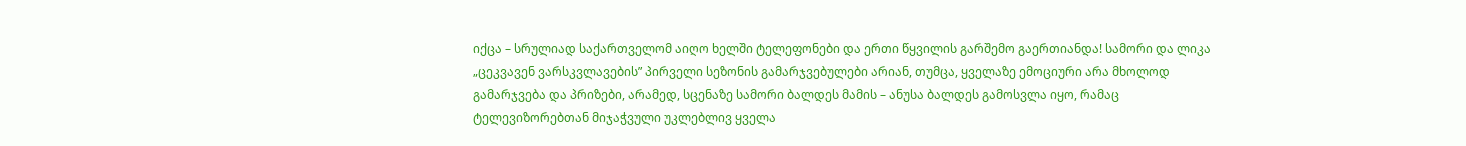იქცა – სრულიად საქართველომ აიღო ხელში ტელეფონები და ერთი წყვილის გარშემო გაერთიანდა! სამორი და ლიკა „ცეკვავენ ვარსკვლავების” პირველი სეზონის გამარჯვებულები არიან, თუმცა, ყველაზე ემოციური არა მხოლოდ გამარჯვება და პრიზები, არამედ, სცენაზე სამორი ბალდეს მამის – ანუსა ბალდეს გამოსვლა იყო, რამაც ტელევიზორებთან მიჯაჭვული უკლებლივ ყველა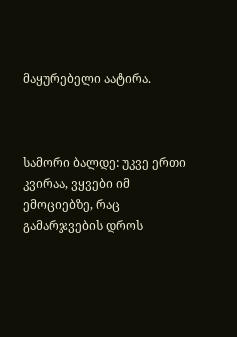მაყურებელი აატირა.



სამორი ბალდე: უკვე ერთი კვირაა, ვყვები იმ ემოციებზე, რაც გამარჯვების დროს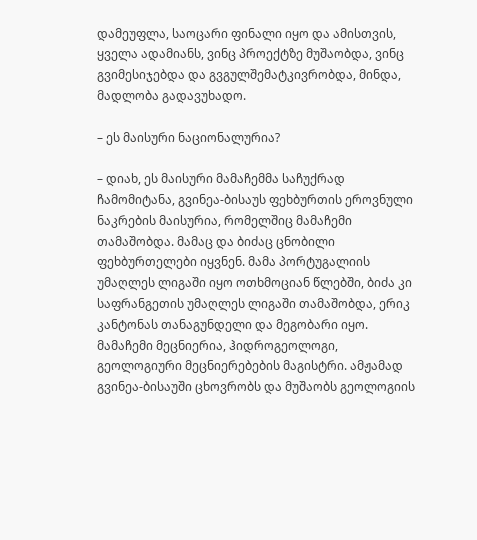დამეუფლა, საოცარი ფინალი იყო და ამისთვის, ყველა ადამიანს, ვინც პროექტზე მუშაობდა, ვინც გვიმესიჯებდა და გვგულშემატკივრობდა, მინდა, მადლობა გადავუხადო.

– ეს მაისური ნაციონალურია?

– დიახ, ეს მაისური მამაჩემმა საჩუქრად ჩამომიტანა, გვინეა-ბისაუს ფეხბურთის ეროვნული ნაკრების მაისურია, რომელშიც მამაჩემი თამაშობდა. მამაც და ბიძაც ცნობილი ფეხბურთელები იყვნენ. მამა პორტუგალიის უმაღლეს ლიგაში იყო ოთხმოციან წლებში, ბიძა კი საფრანგეთის უმაღლეს ლიგაში თამაშობდა, ერიკ კანტონას თანაგუნდელი და მეგობარი იყო. მამაჩემი მეცნიერია, ჰიდროგეოლოგი, გეოლოგიური მეცნიერებების მაგისტრი. ამჟამად გვინეა-ბისაუში ცხოვრობს და მუშაობს გეოლოგიის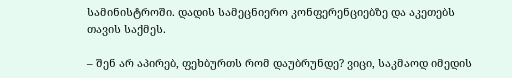სამინისტროში. დადის სამეცნიერო კონფერენციებზე და აკეთებს თავის საქმეს.

– შენ არ აპირებ, ფეხბურთს რომ დაუბრუნდე? ვიცი, საკმაოდ იმედის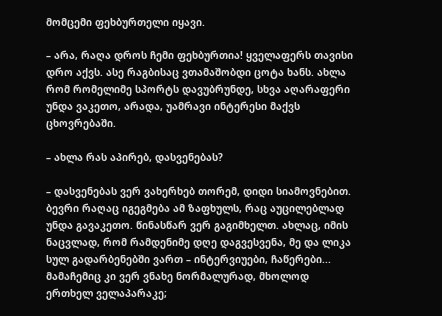მომცემი ფეხბურთელი იყავი.

– არა, რაღა დროს ჩემი ფეხბურთია! ყველაფერს თავისი დრო აქვს. ასე რაგბისაც ვთამაშობდი ცოტა ხანს. ახლა რომ რომელიმე სპორტს დავუბრუნდე, სხვა აღარაფერი უნდა ვაკეთო, არადა, უამრავი ინტერესი მაქვს ცხოვრებაში.

– ახლა რას აპირებ, დასვენებას?

– დასვენებას ვერ ვახერხებ თორემ, დიდი სიამოვნებით. ბევრი რაღაც იგეგმება ამ ზაფხულს, რაც აუცილებლად უნდა გავაკეთო. წინასწარ ვერ გაგიმხელთ. ახლაც, იმის ნაცვლად, რომ რამდენიმე დღე დაგვესვენა, მე და ლიკა სულ გადარბენებში ვართ – ინტერვიუები, ჩაწერები... მამაჩემიც კი ვერ ვნახე ნორმალურად, მხოლოდ ერთხელ ველაპარაკე;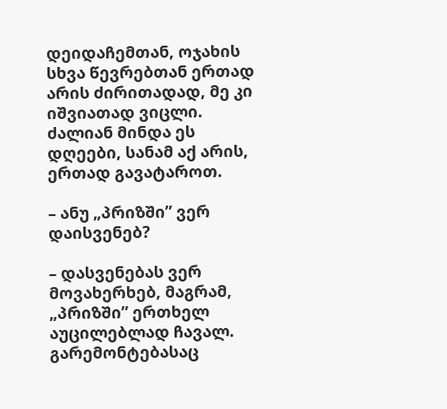დეიდაჩემთან, ოჯახის სხვა წევრებთან ერთად არის ძირითადად, მე კი იშვიათად ვიცლი. ძალიან მინდა ეს დღეები, სანამ აქ არის, ერთად გავატაროთ.

– ანუ „პრიზში” ვერ დაისვენებ?

– დასვენებას ვერ მოვახერხებ, მაგრამ, „პრიზში” ერთხელ აუცილებლად ჩავალ. გარემონტებასაც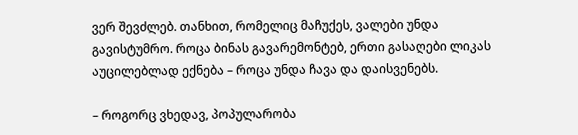ვერ შევძლებ. თანხით, რომელიც მაჩუქეს, ვალები უნდა გავისტუმრო. როცა ბინას გავარემონტებ, ერთი გასაღები ლიკას აუცილებლად ექნება – როცა უნდა ჩავა და დაისვენებს.

– როგორც ვხედავ, პოპულარობა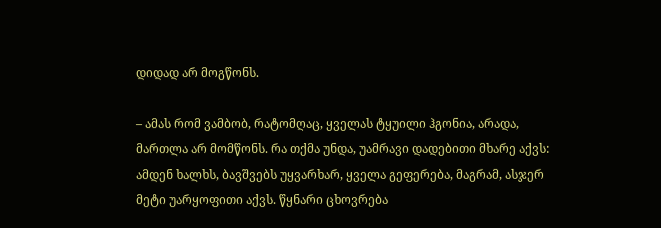დიდად არ მოგწონს.

– ამას რომ ვამბობ, რატომღაც, ყველას ტყუილი ჰგონია, არადა, მართლა არ მომწონს. რა თქმა უნდა, უამრავი დადებითი მხარე აქვს: ამდენ ხალხს, ბავშვებს უყვარხარ, ყველა გეფერება, მაგრამ, ასჯერ მეტი უარყოფითი აქვს. წყნარი ცხოვრება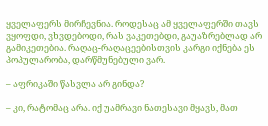ყველაფერს მირჩევნია. როდესაც ამ ყველაფერში თავს ვყოფდი, ვხვდებოდი, რას ვაკეთებდი, გაუაზრებლად არ გამიკეთებია. რაღაც-რაღაცეებისთვის კარგი იქნება ეს პოპულარობა, დარწმუნებული ვარ.

– აფრიკაში წასვლა არ გინდა?

– კი, რატომაც არა. იქ უამრავი ნათესავი მყავს, მათ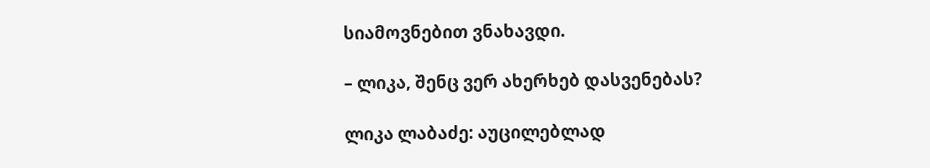სიამოვნებით ვნახავდი.

– ლიკა, შენც ვერ ახერხებ დასვენებას?

ლიკა ლაბაძე: აუცილებლად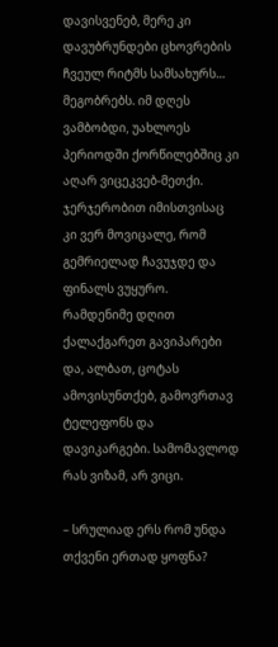დავისვენებ, მერე კი დავუბრუნდები ცხოვრების ჩვეულ რიტმს სამსახურს... მეგობრებს. იმ დღეს ვამბობდი, უახლოეს პერიოდში ქორწილებშიც კი აღარ ვიცეკვებ-მეთქი. ჯერჯერობით იმისთვისაც კი ვერ მოვიცალე, რომ გემრიელად ჩავუჯდე და ფინალს ვუყურო. რამდენიმე დღით ქალაქგარეთ გავიპარები და, ალბათ, ცოტას ამოვისუნთქებ, გამოვრთავ ტელეფონს და დავიკარგები. სამომავლოდ რას ვიზამ, არ ვიცი.

– სრულიად ერს რომ უნდა თქვენი ერთად ყოფნა?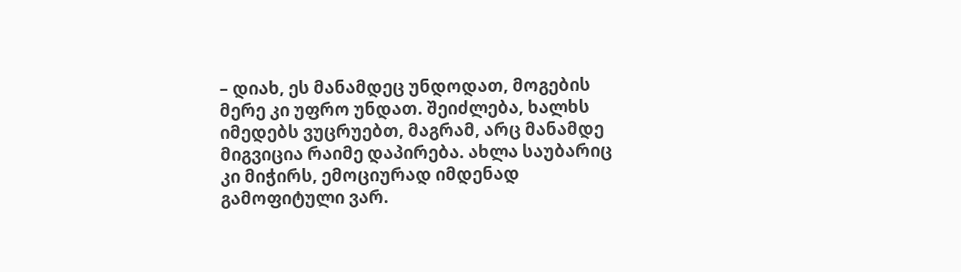– დიახ, ეს მანამდეც უნდოდათ, მოგების მერე კი უფრო უნდათ. შეიძლება, ხალხს იმედებს ვუცრუებთ, მაგრამ, არც მანამდე მიგვიცია რაიმე დაპირება. ახლა საუბარიც კი მიჭირს, ემოციურად იმდენად გამოფიტული ვარ.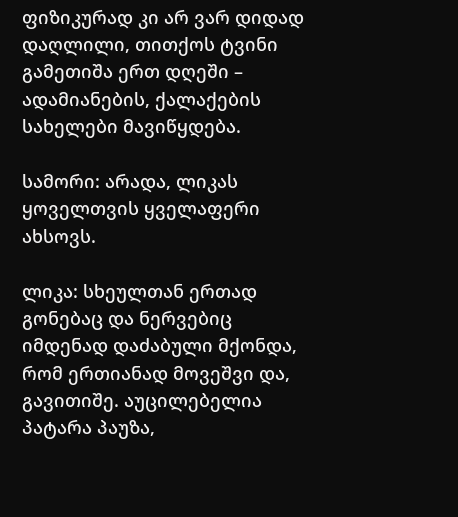ფიზიკურად კი არ ვარ დიდად დაღლილი, თითქოს ტვინი გამეთიშა ერთ დღეში – ადამიანების, ქალაქების სახელები მავიწყდება.

სამორი: არადა, ლიკას ყოველთვის ყველაფერი ახსოვს.

ლიკა: სხეულთან ერთად გონებაც და ნერვებიც იმდენად დაძაბული მქონდა, რომ ერთიანად მოვეშვი და, გავითიშე. აუცილებელია პატარა პაუზა,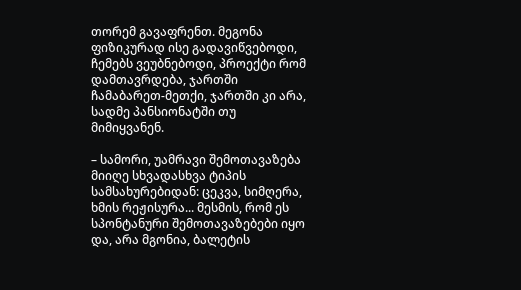თორემ გავაფრენთ. მეგონა ფიზიკურად ისე გადავიწვებოდი, ჩემებს ვეუბნებოდი, პროექტი რომ დამთავრდება, ჯართში ჩამაბარეთ-მეთქი, ჯართში კი არა, სადმე პანსიონატში თუ მიმიყვანენ.

– სამორი, უამრავი შემოთავაზება მიიღე სხვადასხვა ტიპის სამსახურებიდან: ცეკვა, სიმღერა, ხმის რეჟისურა... მესმის, რომ ეს სპონტანური შემოთავაზებები იყო და, არა მგონია, ბალეტის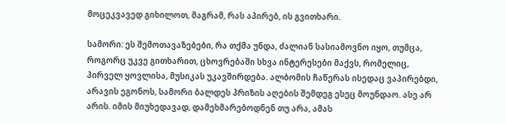მოცეკვავედ გიხილოთ, მაგრამ, რას აპირებ, ის გვითხარი.

სამორი: ეს შემოთავაზებები, რა თქმა უნდა, ძალიან სასიამოვნო იყო, თუმცა, როგორც უკვე გითხარით, ცხოვრებაში სხვა ინტერესები მაქვს, რომელიც, პირველ ყოვლისა, მუსიკას უკავშირდება. ალბომის ჩაწერას ისედაც ვაპირებდი, არავის ეგონოს, სამორი ბალდეს პრიზის აღების შემდეგ ესეც მოუნდაო. ასე არ არის. იმის მიუხედავად, დამეხმარებოდნენ თუ არა, ამას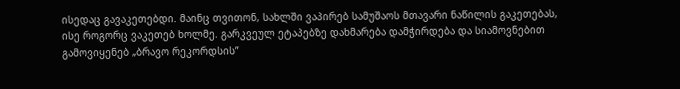ისედაც გავაკეთებდი. მაინც თვითონ, სახლში ვაპირებ სამუშაოს მთავარი ნაწილის გაკეთებას, ისე როგორც ვაკეთებ ხოლმე. გარკვეულ ეტაპებზე დახმარება დამჭირდება და სიამოვნებით გამოვიყენებ „ბრავო რეკორდსის”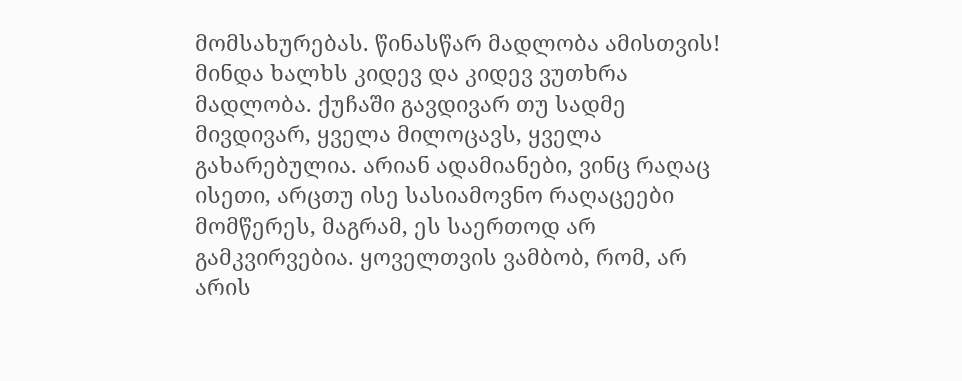მომსახურებას. წინასწარ მადლობა ამისთვის! მინდა ხალხს კიდევ და კიდევ ვუთხრა მადლობა. ქუჩაში გავდივარ თუ სადმე მივდივარ, ყველა მილოცავს, ყველა გახარებულია. არიან ადამიანები, ვინც რაღაც ისეთი, არცთუ ისე სასიამოვნო რაღაცეები მომწერეს, მაგრამ, ეს საერთოდ არ გამკვირვებია. ყოველთვის ვამბობ, რომ, არ არის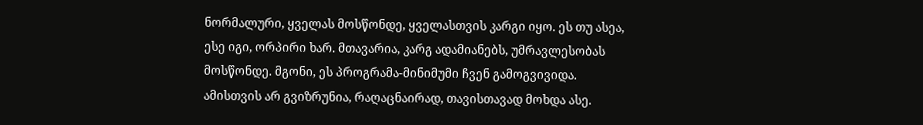ნორმალური, ყველას მოსწონდე, ყველასთვის კარგი იყო. ეს თუ ასეა, ესე იგი, ორპირი ხარ. მთავარია, კარგ ადამიანებს, უმრავლესობას მოსწონდე. მგონი, ეს პროგრამა-მინიმუმი ჩვენ გამოგვივიდა. ამისთვის არ გვიზრუნია, რაღაცნაირად, თავისთავად მოხდა ასე.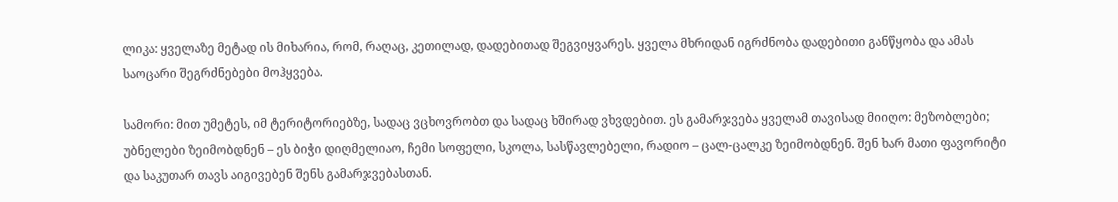ლიკა: ყველაზე მეტად ის მიხარია, რომ, რაღაც, კეთილად, დადებითად შეგვიყვარეს. ყველა მხრიდან იგრძნობა დადებითი განწყობა და ამას საოცარი შეგრძნებები მოჰყვება.

სამორი: მით უმეტეს, იმ ტერიტორიებზე, სადაც ვცხოვრობთ და სადაც ხშირად ვხვდებით. ეს გამარჯვება ყველამ თავისად მიიღო: მეზობლები; უბნელები ზეიმობდნენ – ეს ბიჭი დიღმელიაო, ჩემი სოფელი, სკოლა, სასწავლებელი, რადიო – ცალ-ცალკე ზეიმობდნენ. შენ ხარ მათი ფავორიტი და საკუთარ თავს აიგივებენ შენს გამარჯვებასთან.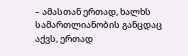– ამასთან ერთად, ხალხს სამართლიანობის განცდაც აქვს, ერთად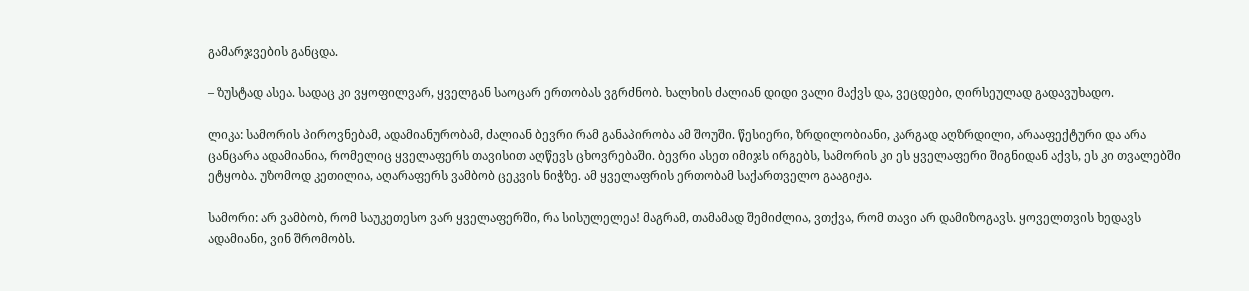გამარჯვების განცდა.

– ზუსტად ასეა. სადაც კი ვყოფილვარ, ყველგან საოცარ ერთობას ვგრძნობ. ხალხის ძალიან დიდი ვალი მაქვს და, ვეცდები, ღირსეულად გადავუხადო.

ლიკა: სამორის პიროვნებამ, ადამიანურობამ, ძალიან ბევრი რამ განაპირობა ამ შოუში. წესიერი, ზრდილობიანი, კარგად აღზრდილი, არააფექტური და არა ცანცარა ადამიანია, რომელიც ყველაფერს თავისით აღწევს ცხოვრებაში. ბევრი ასეთ იმიჯს ირგებს, სამორის კი ეს ყველაფერი შიგნიდან აქვს, ეს კი თვალებში ეტყობა. უზომოდ კეთილია, აღარაფერს ვამბობ ცეკვის ნიჭზე. ამ ყველაფრის ერთობამ საქართველო გააგიჟა.

სამორი: არ ვამბობ, რომ საუკეთესო ვარ ყველაფერში, რა სისულელეა! მაგრამ, თამამად შემიძლია, ვთქვა, რომ თავი არ დამიზოგავს. ყოველთვის ხედავს ადამიანი, ვინ შრომობს.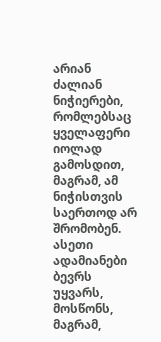არიან ძალიან ნიჭიერები, რომლებსაც ყველაფერი იოლად გამოსდით, მაგრამ, ამ ნიჭისთვის საერთოდ არ შრომობენ. ასეთი ადამიანები ბევრს უყვარს, მოსწონს, მაგრამ,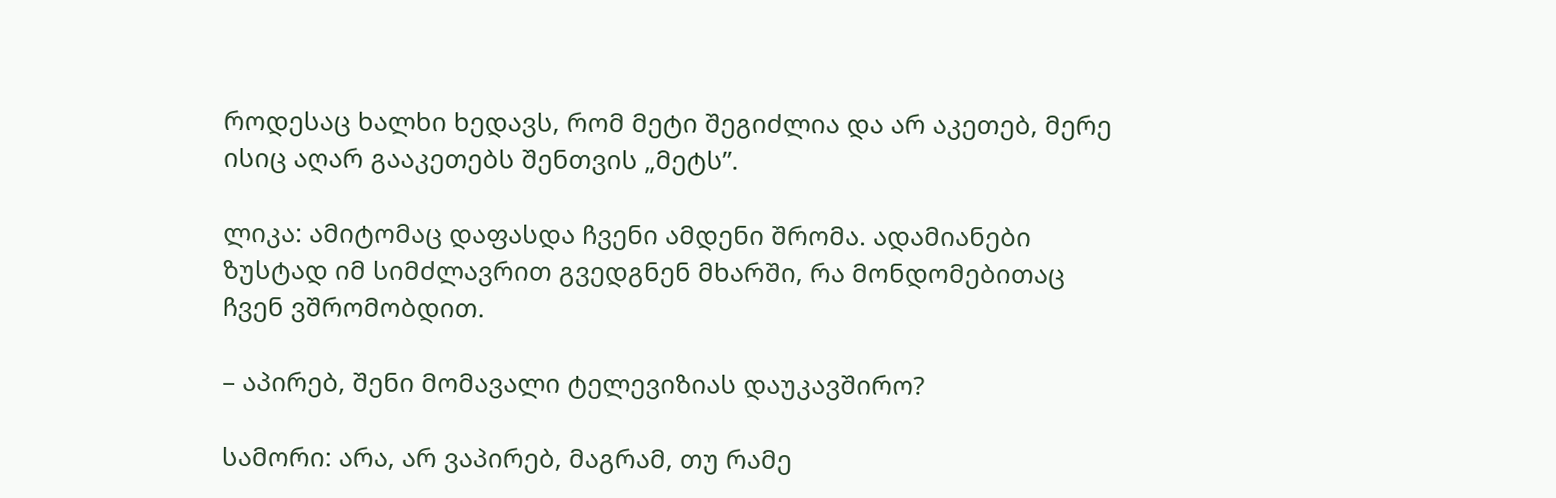როდესაც ხალხი ხედავს, რომ მეტი შეგიძლია და არ აკეთებ, მერე ისიც აღარ გააკეთებს შენთვის „მეტს”.

ლიკა: ამიტომაც დაფასდა ჩვენი ამდენი შრომა. ადამიანები ზუსტად იმ სიმძლავრით გვედგნენ მხარში, რა მონდომებითაც ჩვენ ვშრომობდით.

– აპირებ, შენი მომავალი ტელევიზიას დაუკავშირო?

სამორი: არა, არ ვაპირებ, მაგრამ, თუ რამე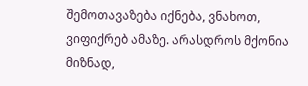შემოთავაზება იქნება, ვნახოთ, ვიფიქრებ ამაზე. არასდროს მქონია მიზნად,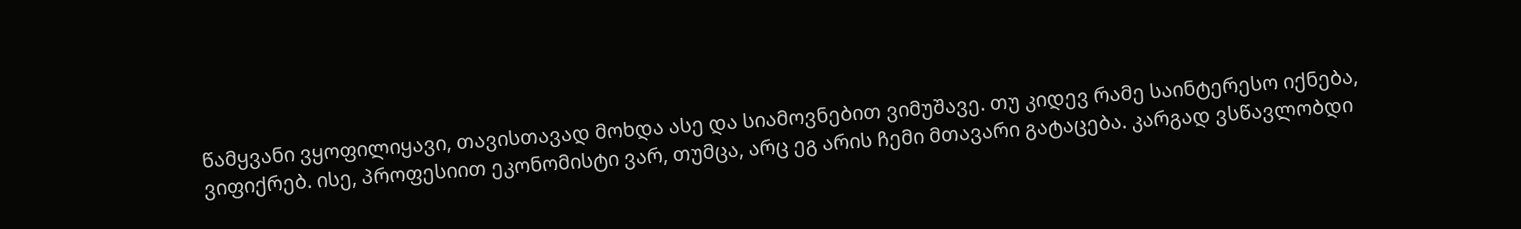წამყვანი ვყოფილიყავი, თავისთავად მოხდა ასე და სიამოვნებით ვიმუშავე. თუ კიდევ რამე საინტერესო იქნება, ვიფიქრებ. ისე, პროფესიით ეკონომისტი ვარ, თუმცა, არც ეგ არის ჩემი მთავარი გატაცება. კარგად ვსწავლობდი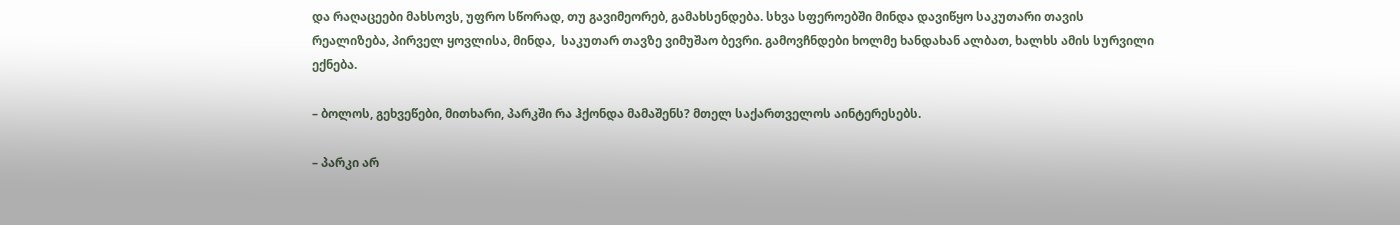და რაღაცეები მახსოვს, უფრო სწორად, თუ გავიმეორებ, გამახსენდება. სხვა სფეროებში მინდა დავიწყო საკუთარი თავის რეალიზება, პირველ ყოვლისა, მინდა,  საკუთარ თავზე ვიმუშაო ბევრი. გამოვჩნდები ხოლმე ხანდახან ალბათ, ხალხს ამის სურვილი ექნება.

– ბოლოს, გეხვეწები, მითხარი, პარკში რა ჰქონდა მამაშენს? მთელ საქართველოს აინტერესებს.

– პარკი არ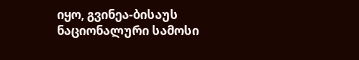იყო, გვინეა-ბისაუს ნაციონალური სამოსი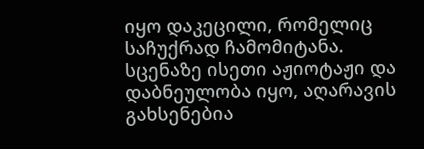იყო დაკეცილი, რომელიც საჩუქრად ჩამომიტანა. სცენაზე ისეთი აჟიოტაჟი და დაბნეულობა იყო, აღარავის გახსენებია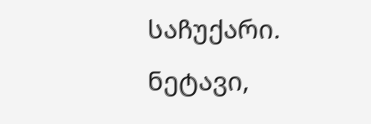საჩუქარი. ნეტავი,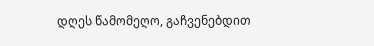დღეს წამომეღო, გაჩვენებდით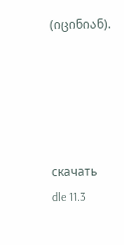(იცინიან).





скачать dle 11.3